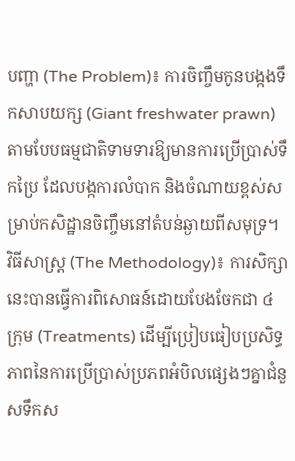បញ្ហា (The Problem)៖ ការចិញ្ចឹមកូនបង្កងទឹកសាបយក្ស (Giant freshwater prawn) តាមបែបធម្មជាតិទាមទារឱ្យមានការប្រើប្រាស់ទឹកប្រៃ ដែលបង្កការលំបាក និងចំណាយខ្ពស់សម្រាប់កសិដ្ឋានចិញ្ចឹមនៅតំបន់ឆ្ងាយពីសមុទ្រ។
វិធីសាស្ត្រ (The Methodology)៖ ការសិក្សានេះបានធ្វើការពិសោធន៍ដោយបែងចែកជា ៤ ក្រុម (Treatments) ដើម្បីប្រៀបធៀបប្រសិទ្ធភាពនៃការប្រើប្រាស់ប្រភពអំបិលផ្សេងៗគ្នាជំនួសទឹកស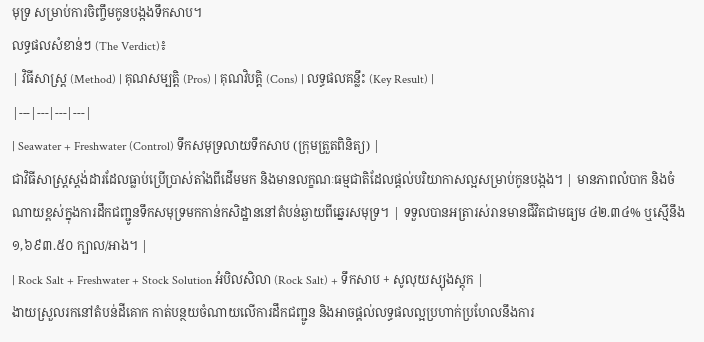មុទ្រ សម្រាប់ការចិញ្ចឹមកូនបង្កងទឹកសាប។
លទ្ធផលសំខាន់ៗ (The Verdict)៖
| វិធីសាស្ត្រ (Method) | គុណសម្បត្តិ (Pros) | គុណវិបត្តិ (Cons) | លទ្ធផលគន្លឹះ (Key Result) |
|---|---|---|---|
| Seawater + Freshwater (Control) ទឹកសមុទ្រលាយទឹកសាប (ក្រុមត្រួតពិនិត្យ) |
ជាវិធីសាស្ត្រស្តង់ដារដែលធ្លាប់ប្រើប្រាស់តាំងពីដើមមក និងមានលក្ខណៈធម្មជាតិដែលផ្តល់បរិយាកាសល្អសម្រាប់កូនបង្កង។ | មានភាពលំបាក និងចំណាយខ្ពស់ក្នុងការដឹកជញ្ជូនទឹកសមុទ្រមកកាន់កសិដ្ឋាននៅតំបន់ឆ្ងាយពីឆ្នេរសមុទ្រ។ | ទទួលបានអត្រារស់រានមានជីវិតជាមធ្យម ៤២.៣៤% ឬស្មើនឹង ១,៦៩៣.៥០ ក្បាល/អាង។ |
| Rock Salt + Freshwater + Stock Solution អំបិលសិលា (Rock Salt) + ទឹកសាប + សូលុយស្យុងស្តុក |
ងាយស្រួលរកនៅតំបន់ដីគោក កាត់បន្ថយចំណាយលើការដឹកជញ្ជូន និងអាចផ្តល់លទ្ធផលល្អប្រហាក់ប្រហែលនឹងការ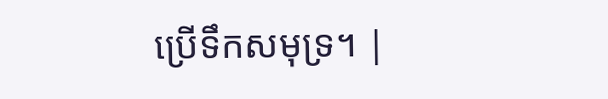ប្រើទឹកសមុទ្រ។ |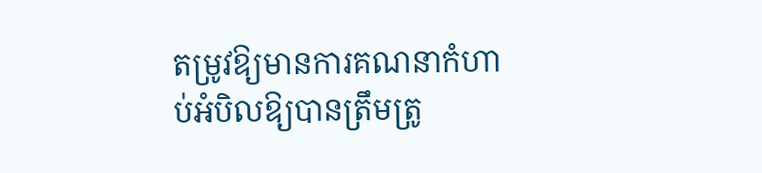តម្រូវឱ្យមានការគណនាកំហាប់អំបិលឱ្យបានត្រឹមត្រូ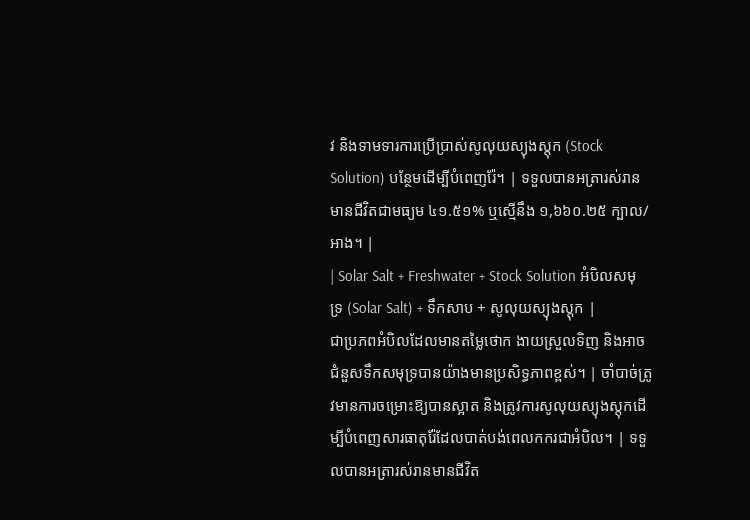វ និងទាមទារការប្រើប្រាស់សូលុយស្យុងស្តុក (Stock Solution) បន្ថែមដើម្បីបំពេញរ៉ែ។ | ទទួលបានអត្រារស់រានមានជីវិតជាមធ្យម ៤១.៥១% ឬស្មើនឹង ១,៦៦០.២៥ ក្បាល/អាង។ |
| Solar Salt + Freshwater + Stock Solution អំបិលសមុទ្រ (Solar Salt) + ទឹកសាប + សូលុយស្យុងស្តុក |
ជាប្រភពអំបិលដែលមានតម្លៃថោក ងាយស្រួលទិញ និងអាចជំនួសទឹកសមុទ្របានយ៉ាងមានប្រសិទ្ធភាពខ្ពស់។ | ចាំបាច់ត្រូវមានការចម្រោះឱ្យបានស្អាត និងត្រូវការសូលុយស្យុងស្តុកដើម្បីបំពេញសារធាតុរ៉ែដែលបាត់បង់ពេលកករជាអំបិល។ | ទទួលបានអត្រារស់រានមានជីវិត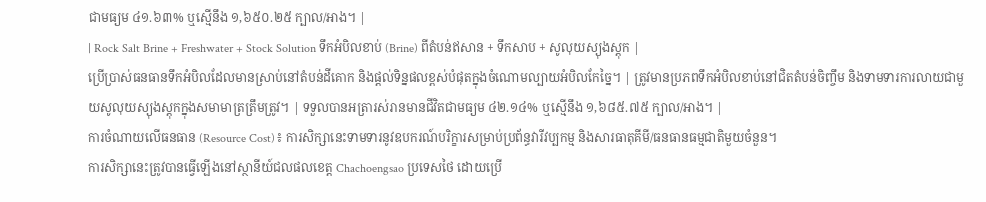ជាមធ្យម ៤១.៦៣% ឬស្មើនឹង ១,៦៥០.២៥ ក្បាល/អាង។ |
| Rock Salt Brine + Freshwater + Stock Solution ទឹកអំបិលខាប់ (Brine) ពីតំបន់ឥសាន + ទឹកសាប + សូលុយស្យុងស្តុក |
ប្រើប្រាស់ធនធានទឹកអំបិលដែលមានស្រាប់នៅតំបន់ដីគោក និងផ្តល់ទិន្នផលខ្ពស់បំផុតក្នុងចំណោមល្បាយអំបិលកែច្នៃ។ | ត្រូវមានប្រភពទឹកអំបិលខាប់នៅជិតតំបន់ចិញ្ចឹម និងទាមទារការលាយជាមួយសូលុយស្យុងស្តុកក្នុងសមាមាត្រត្រឹមត្រូវ។ | ទទួលបានអត្រារស់រានមានជីវិតជាមធ្យម ៤២.១៤% ឬស្មើនឹង ១,៦៨៥.៧៥ ក្បាល/អាង។ |
ការចំណាយលើធនធាន (Resource Cost)៖ ការសិក្សានេះទាមទារនូវឧបករណ៍បរិក្ខារសម្រាប់ប្រព័ន្ធវារីវប្បកម្ម និងសារធាតុគីមី/ធនធានធម្មជាតិមួយចំនួន។
ការសិក្សានេះត្រូវបានធ្វើឡើងនៅស្ថានីយ៍ជលផលខេត្ត Chachoengsao ប្រទេសថៃ ដោយប្រើ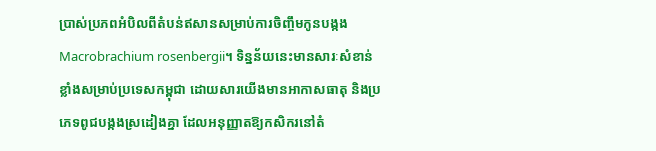ប្រាស់ប្រភពអំបិលពីតំបន់ឥសានសម្រាប់ការចិញ្ចឹមកូនបង្កង Macrobrachium rosenbergii។ ទិន្នន័យនេះមានសារៈសំខាន់ខ្លាំងសម្រាប់ប្រទេសកម្ពុជា ដោយសារយើងមានអាកាសធាតុ និងប្រភេទពូជបង្កងស្រដៀងគ្នា ដែលអនុញ្ញាតឱ្យកសិករនៅតំ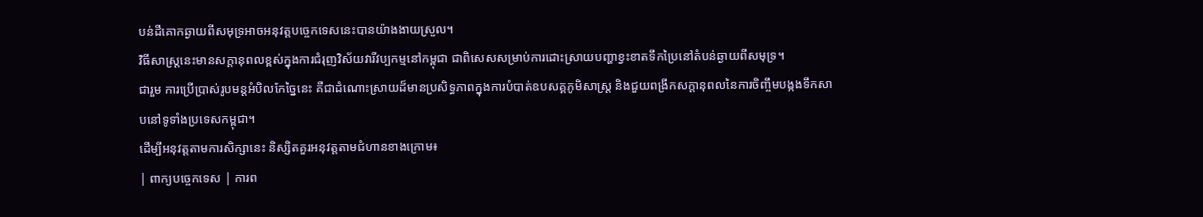បន់ដីគោកឆ្ងាយពីសមុទ្រអាចអនុវត្តបច្ចេកទេសនេះបានយ៉ាងងាយស្រួល។
វិធីសាស្ត្រនេះមានសក្តានុពលខ្ពស់ក្នុងការជំរុញវិស័យវារីវប្បកម្មនៅកម្ពុជា ជាពិសេសសម្រាប់ការដោះស្រាយបញ្ហាខ្វះខាតទឹកប្រៃនៅតំបន់ឆ្ងាយពីសមុទ្រ។
ជារួម ការប្រើប្រាស់រូបមន្តអំបិលកែច្នៃនេះ គឺជាដំណោះស្រាយដ៏មានប្រសិទ្ធភាពក្នុងការបំបាត់ឧបសគ្គភូមិសាស្ត្រ និងជួយពង្រីកសក្តានុពលនៃការចិញ្ចឹមបង្កងទឹកសាបនៅទូទាំងប្រទេសកម្ពុជា។
ដើម្បីអនុវត្តតាមការសិក្សានេះ និស្សិតគួរអនុវត្តតាមជំហានខាងក្រោម៖
| ពាក្យបច្ចេកទេស | ការព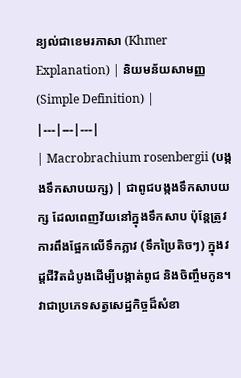ន្យល់ជាខេមរភាសា (Khmer Explanation) | និយមន័យសាមញ្ញ (Simple Definition) |
|---|---|---|
| Macrobrachium rosenbergii (បង្កងទឹកសាបយក្ស) | ជាពូជបង្កងទឹកសាបយក្ស ដែលពេញវ័យនៅក្នុងទឹកសាប ប៉ុន្តែត្រូវការពឹងផ្អែកលើទឹកភ្លាវ (ទឹកប្រៃតិចៗ) ក្នុងវដ្តជីវិតដំបូងដើម្បីបង្កាត់ពូជ និងចិញ្ចឹមកូន។ វាជាប្រភេទសត្វសេដ្ឋកិច្ចដ៏សំខា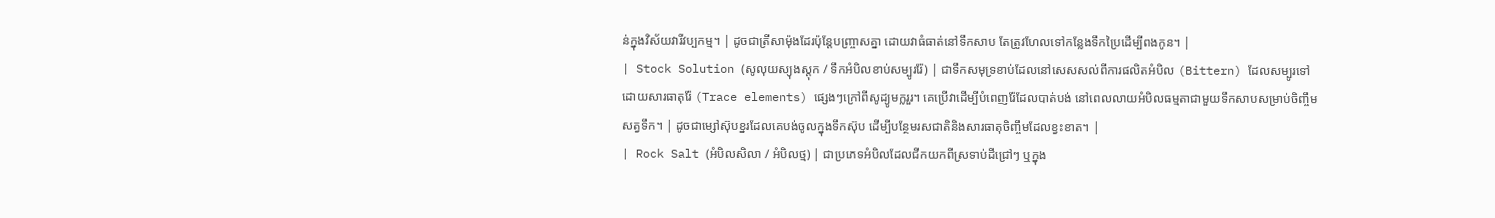ន់ក្នុងវិស័យវារីវប្បកម្ម។ | ដូចជាត្រីសាម៉ុងដែរប៉ុន្តែបញ្ច្រាសគ្នា ដោយវាធំធាត់នៅទឹកសាប តែត្រូវហែលទៅកន្លែងទឹកប្រៃដើម្បីពងកូន។ |
| Stock Solution (សូលុយស្យុងស្តុក / ទឹកអំបិលខាប់សម្បូររ៉ែ) | ជាទឹកសមុទ្រខាប់ដែលនៅសេសសល់ពីការផលិតអំបិល (Bittern) ដែលសម្បូរទៅដោយសារធាតុរ៉ែ (Trace elements) ផ្សេងៗក្រៅពីសូដ្យូមក្លរួរ។ គេប្រើវាដើម្បីបំពេញរ៉ែដែលបាត់បង់ នៅពេលលាយអំបិលធម្មតាជាមួយទឹកសាបសម្រាប់ចិញ្ចឹមសត្វទឹក។ | ដូចជាម្សៅស៊ុបខ្នរដែលគេបង់ចូលក្នុងទឹកស៊ុប ដើម្បីបន្ថែមរសជាតិនិងសារធាតុចិញ្ចឹមដែលខ្វះខាត។ |
| Rock Salt (អំបិលសិលា / អំបិលថ្ម) | ជាប្រភេទអំបិលដែលជីកយកពីស្រទាប់ដីជ្រៅៗ ឬក្នុង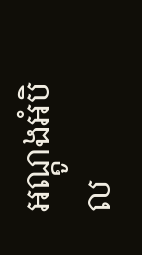អណ្តូងអំបិល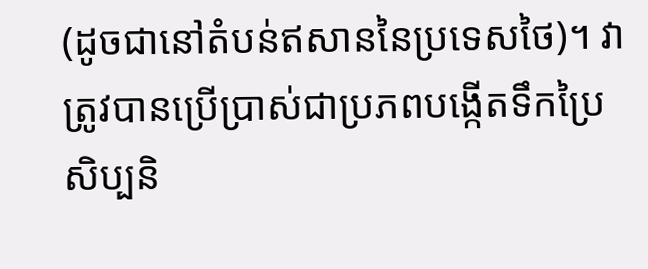(ដូចជានៅតំបន់ឥសាននៃប្រទេសថៃ)។ វាត្រូវបានប្រើប្រាស់ជាប្រភពបង្កើតទឹកប្រៃសិប្បនិ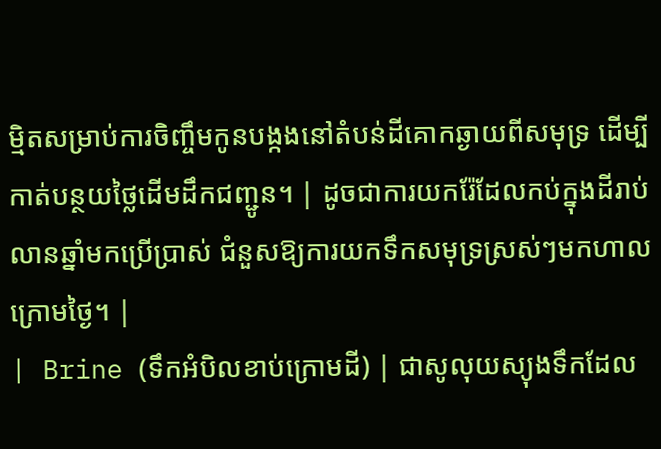ម្មិតសម្រាប់ការចិញ្ចឹមកូនបង្កងនៅតំបន់ដីគោកឆ្ងាយពីសមុទ្រ ដើម្បីកាត់បន្ថយថ្លៃដើមដឹកជញ្ជូន។ | ដូចជាការយករ៉ែដែលកប់ក្នុងដីរាប់លានឆ្នាំមកប្រើប្រាស់ ជំនួសឱ្យការយកទឹកសមុទ្រស្រស់ៗមកហាលក្រោមថ្ងៃ។ |
| Brine (ទឹកអំបិលខាប់ក្រោមដី) | ជាសូលុយស្យុងទឹកដែល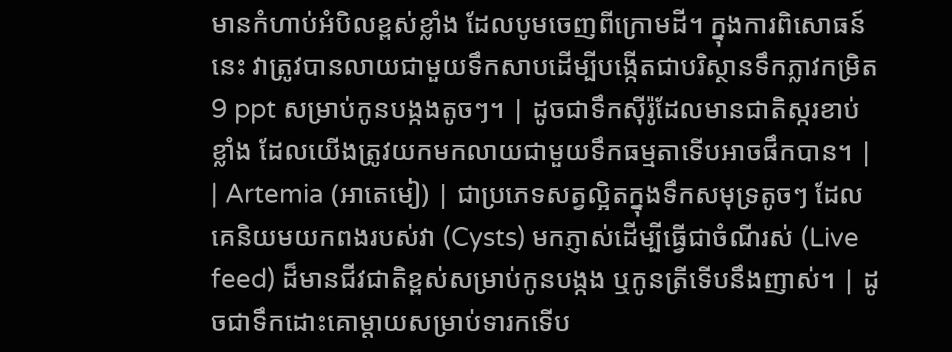មានកំហាប់អំបិលខ្ពស់ខ្លាំង ដែលបូមចេញពីក្រោមដី។ ក្នុងការពិសោធន៍នេះ វាត្រូវបានលាយជាមួយទឹកសាបដើម្បីបង្កើតជាបរិស្ថានទឹកភ្លាវកម្រិត 9 ppt សម្រាប់កូនបង្កងតូចៗ។ | ដូចជាទឹកស៊ីរ៉ូដែលមានជាតិស្ករខាប់ខ្លាំង ដែលយើងត្រូវយកមកលាយជាមួយទឹកធម្មតាទើបអាចផឹកបាន។ |
| Artemia (អាតេមៀ) | ជាប្រភេទសត្វល្អិតក្នុងទឹកសមុទ្រតូចៗ ដែលគេនិយមយកពងរបស់វា (Cysts) មកភ្ញាស់ដើម្បីធ្វើជាចំណីរស់ (Live feed) ដ៏មានជីវជាតិខ្ពស់សម្រាប់កូនបង្កង ឬកូនត្រីទើបនឹងញាស់។ | ដូចជាទឹកដោះគោម្តាយសម្រាប់ទារកទើប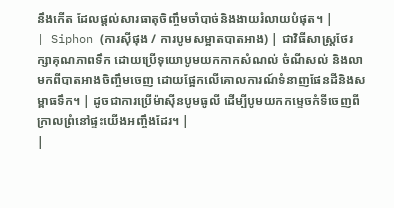នឹងកើត ដែលផ្តល់សារធាតុចិញ្ចឹមចាំបាច់និងងាយរំលាយបំផុត។ |
| Siphon (ការស៊ីផុង / ការបូមសម្អាតបាតអាង) | ជាវិធីសាស្ត្រថែរក្សាគុណភាពទឹក ដោយប្រើទុយោបូមយកកាកសំណល់ ចំណីសល់ និងលាមកពីបាតអាងចិញ្ចឹមចេញ ដោយផ្អែកលើគោលការណ៍ទំនាញផែនដីនិងសម្ពាធទឹក។ | ដូចជាការប្រើម៉ាស៊ីនបូមធូលី ដើម្បីបូមយកកម្ទេចកំទីចេញពីក្រាលព្រំនៅផ្ទះយើងអញ្ចឹងដែរ។ |
|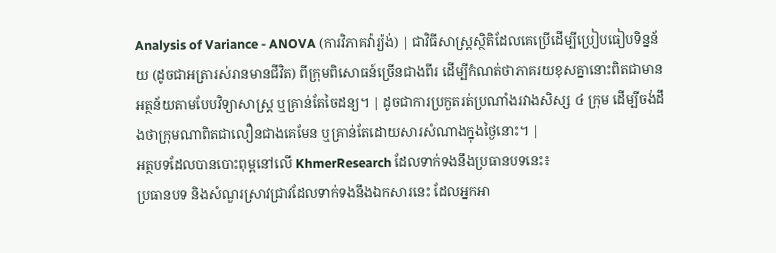Analysis of Variance - ANOVA (ការវិភាគវ៉ារ្យ៉ង់) | ជាវិធីសាស្ត្រស្ថិតិដែលគេប្រើដើម្បីប្រៀបធៀបទិន្នន័យ (ដូចជាអត្រារស់រានមានជីវិត) ពីក្រុមពិសោធន៍ច្រើនជាងពីរ ដើម្បីកំណត់ថាភាគរយខុសគ្នានោះពិតជាមានអត្ថន័យតាមបែបវិទ្យាសាស្ត្រ ឬគ្រាន់តែចៃដន្យ។ | ដូចជាការប្រកួតរត់ប្រណាំងរវាងសិស្ស ៤ ក្រុម ដើម្បីចង់ដឹងថាក្រុមណាពិតជាលឿនជាងគេមែន ឬគ្រាន់តែដោយសារសំណាងក្នុងថ្ងៃនោះ។ |
អត្ថបទដែលបានបោះពុម្ពនៅលើ KhmerResearch ដែលទាក់ទងនឹងប្រធានបទនេះ៖
ប្រធានបទ និងសំណួរស្រាវជ្រាវដែលទាក់ទងនឹងឯកសារនេះ ដែលអ្នកអា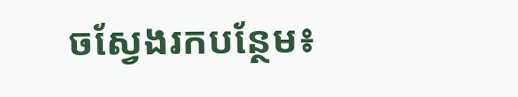ចស្វែងរកបន្ថែម៖